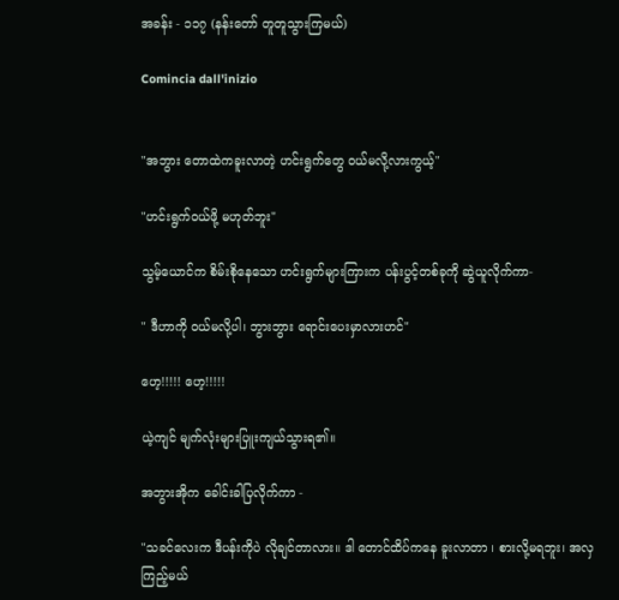အခန်း - ၁၁၇ (နန်းတော် တူတူသွားကြမယ်)

Comincia dall'inizio


"အဘွား တောထဲကခူးလာတဲ့ ဟင်းရွက်တွေ ဝယ်မလို့လားကွယ့်"

"ဟင်းရွက်ဝယ်ဖို့ မဟုတ်ဘူး"

သွမ့်ယောင်က စိမ်းစိုနေသော ဟင်းရွက်များကြားက ပန်းပွင့်တစ်ခုကို ဆွဲယူလိုက်ကာ-

" ဒီဟာကို ဝယ်မလို့ပါ၊ ဘွားဘွား ရောင်းပေးမှာလားဟင်"

ဟေ့!!!!! ဟေ့!!!!!

ယဲ့ကျင် မျက်လုံးများပြူးကျယ်သွားရ၏။

အဘွားအိုက ခေါင်းခါပြလိုက်ကာ -

"သခင်လေးက ဒီပန်းကိုပဲ လိုချင်တာလား။ ဒါ တောင်ထိပ်ကနေ ခူးလာတာ ၊ စားလို့မရဘူး၊ အလှကြည့်မယ်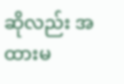ဆိုလည်း အထားမ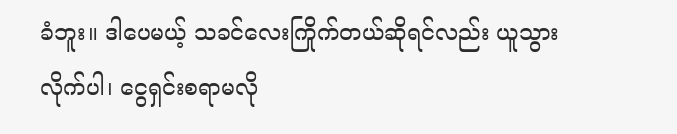ခံဘူး။ ဒါပေမယ့် သခင်လေးကြိုက်တယ်ဆိုရင်လည်း ယူသွားလိုက်ပါ၊ ငွေရှင်းစရာမလို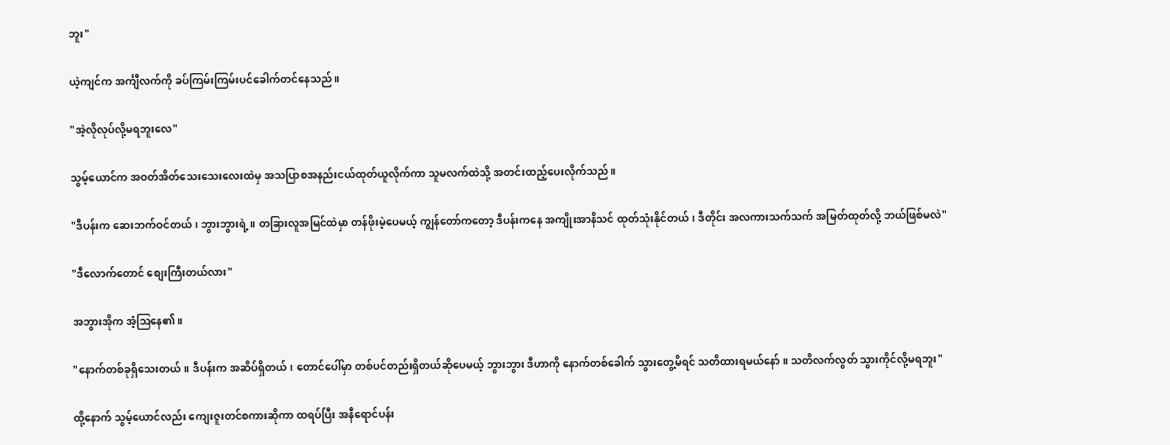ဘူး"

ယဲ့ကျင်က အင်္ကျီလက်ကို ခပ်ကြမ်းကြမ်းပင်ခေါက်တင်နေသည်။

"အဲ့လိုလုပ်လို့မရဘူးလေ"

သွမ့်ယောင်က အဝတ်အိတ်သေးသေးလေးထဲမှ အသပြာစအနည်းငယ်ထုတ်ယူလိုက်ကာ သူမလက်ထဲသို့ အတင်းထည့်ပေးလိုက်သည်။

"ဒီပန်းက ဆေးဘက်ဝင်တယ်၊ ဘွားဘွားရဲ့။ တခြားလူအမြင်ထဲမှာ တန်ဖိုးမဲ့ပေမယ့် ကျွန်တော်ကတော့ ဒီပန်းကနေ အကျိုးအာနိသင် ထုတ်သုံးနိုင်တယ်၊ ဒီတိုင်း အလကားသက်သက် အမြတ်ထုတ်လို့ ဘယ်ဖြစ်မလဲ"

"ဒီလောက်တောင် စျေးကြီးတယ်လား"

အဘွားအိုက အံ့ဩနေ၏။

"နောက်တစ်ခုရှိသေးတယ်။ ဒီပန်းက အဆိပ်ရှိတယ်၊ တောင်ပေါ်မှာ တစ်ပင်တည်းရှိတယ်ဆိုပေမယ့် ဘွားဘွား ဒီဟာကို နောက်တစ်ခေါက် သွားတွေ့မိရင် သတိထားရမယ်နော်။ သတိလက်လွတ် သွားကိုင်လို့မရဘူး"

ထို့နောက် သွမ့်ယောင်လည်း ကျေးဇူးတင်စကားဆိုကာ ထရပ်ပြီး အနီရောင်ပန်း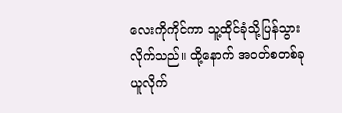လေးကိုကိုင်ကာ သူ့ထိုင်ခုံသို့ပြန်သွားလိုက်သည်။ ထို့နောက် အဝတ်စတစ်ခု ယူလိုက်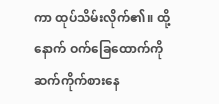ကာ ထုပ်သိမ်းလိုက်၏။ ထို့နောက် ဝက်ခြေထောက်ကို ဆက်ကိုက်စားနေ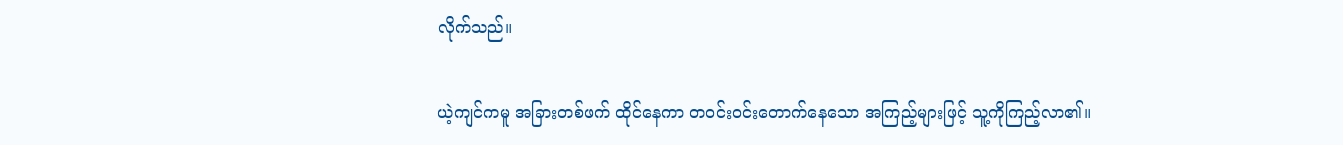လိုက်သည်။

ယဲ့ကျင်ကမူ အခြားတစ်ဖက် ထိုင်နေကာ တဝင်းဝင်းတောက်နေသော အကြည့်များဖြင့် သူ့ကိုကြည့်လာ၏။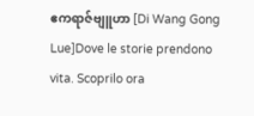ဧကရာဇ်ဗျူဟာ [Di Wang Gong Lue]Dove le storie prendono vita. Scoprilo ora